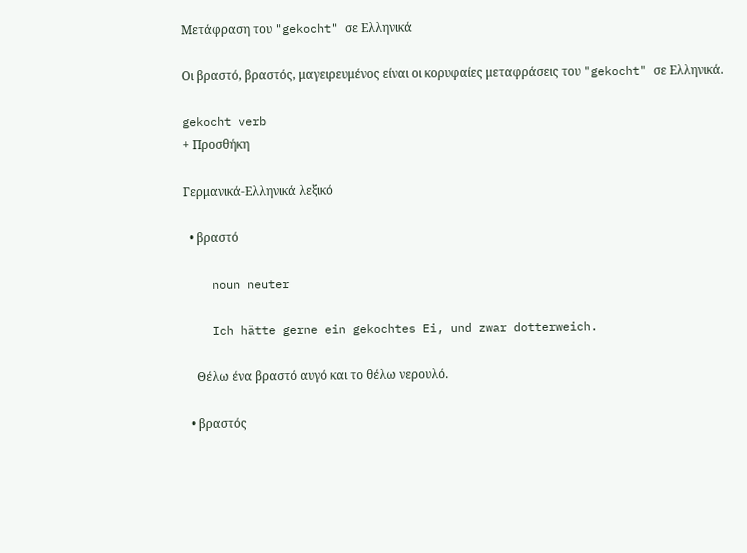Μετάφραση του "gekocht" σε Ελληνικά

Οι βραστό, βραστός, μαγειρευμένος είναι οι κορυφαίες μεταφράσεις του "gekocht" σε Ελληνικά.

gekocht verb
+ Προσθήκη

Γερμανικά-Ελληνικά λεξικό

  • βραστό

    noun neuter

    Ich hätte gerne ein gekochtes Ei, und zwar dotterweich.

    Θέλω ένα βραστό αυγό και το θέλω νερουλό.

  • βραστός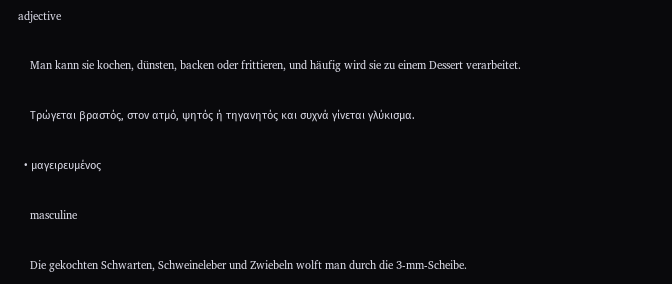adjective

    Man kann sie kochen, dünsten, backen oder frittieren, und häufig wird sie zu einem Dessert verarbeitet.

    Τρώγεται βραστός, στον ατμό, ψητός ή τηγανητός και συχνά γίνεται γλύκισμα.

  • μαγειρευμένος

    masculine

    Die gekochten Schwarten, Schweineleber und Zwiebeln wolft man durch die 3-mm-Scheibe.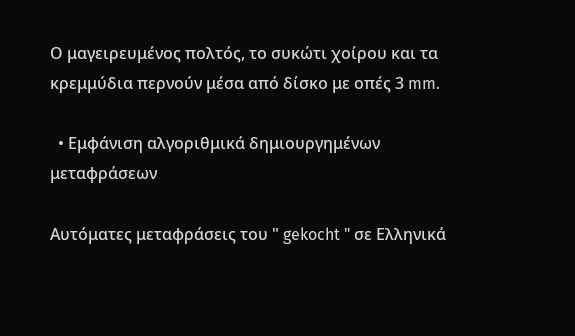Ο μαγειρευμένος πολτός, το συκώτι χοίρου και τα κρεμμύδια περνούν μέσα από δίσκο με οπές 3 mm.

  • Εμφάνιση αλγοριθμικά δημιουργημένων μεταφράσεων

Αυτόματες μεταφράσεις του " gekocht " σε Ελληνικά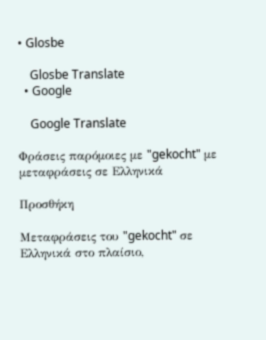• Glosbe

    Glosbe Translate
  • Google

    Google Translate

Φράσεις παρόμοιες με "gekocht" με μεταφράσεις σε Ελληνικά

Προσθήκη

Μεταφράσεις του "gekocht" σε Ελληνικά στο πλαίσιο,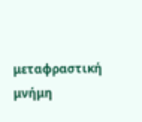μεταφραστική μνήμη